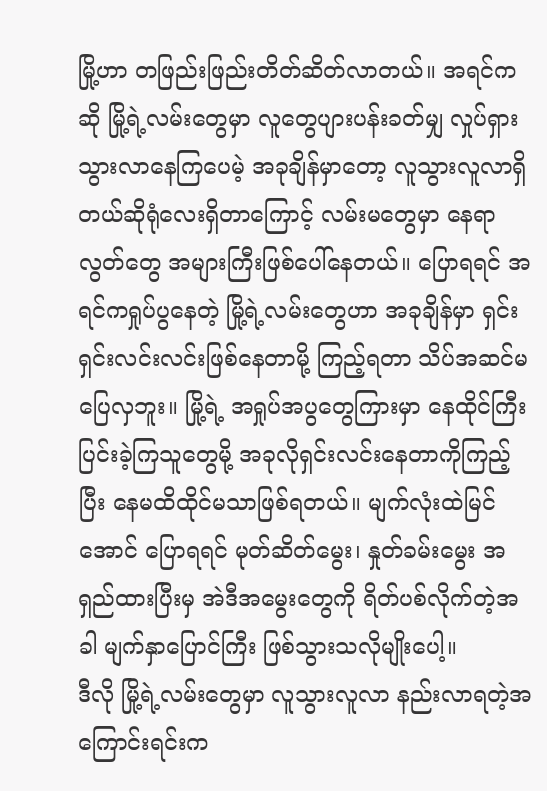မြို့ဟာ တဖြည်းဖြည်းတိတ်ဆိတ်လာတယ်။ အရင်ကဆို မြို့ရဲ့လမ်းတွေမှာ လူတွေပျားပန်းခတ်မျှ လှုပ်ရှားသွားလာနေကြပေမဲ့ အခုချိန်မှာတော့ လူသွားလူလာရှိတယ်ဆိုရုံလေးရှိတာကြောင့် လမ်းမတွေမှာ နေရာလွတ်တွေ အများကြီးဖြစ်ပေါ်နေတယ်။ ပြောရရင် အရင်ကရှုပ်ပွနေတဲ့ မြို့ရဲ့လမ်းတွေဟာ အခုချိန်မှာ ရှင်းရှင်းလင်းလင်းဖြစ်နေတာမို့ ကြည့်ရတာ သိပ်အဆင်မပြေလှဘူး။ မြို့ရဲ့ အရှုပ်အပွတွေကြားမှာ နေထိုင်ကြီးပြင်းခဲ့ကြသူတွေမို့ အခုလိုရှင်းလင်းနေတာကိုကြည့်ပြီး နေမထိထိုင်မသာဖြစ်ရတယ်။ မျက်လုံးထဲမြင်အောင် ပြောရရင် မုတ်ဆိတ်မွေး၊ နှုတ်ခမ်းမွေး အရှည်ထားပြီးမှ အဲဒီအမွေးတွေကို ရိတ်ပစ်လိုက်တဲ့အခါ မျက်နှာပြောင်ကြီး ဖြစ်သွားသလိုမျိုးပေါ့။
ဒီလို မြို့ရဲ့လမ်းတွေမှာ လူသွားလူလာ နည်းလာရတဲ့အကြောင်းရင်းက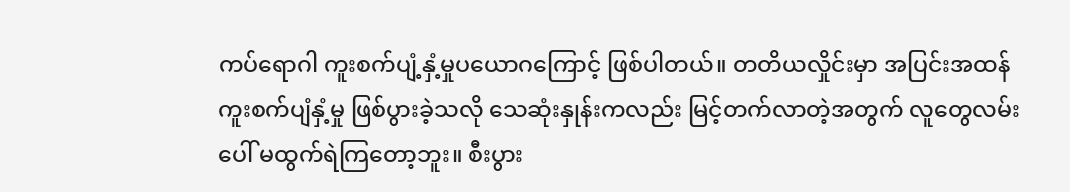ကပ်ရောဂါ ကူးစက်ပျံ့နှံ့မှုပယောဂကြောင့် ဖြစ်ပါတယ်။ တတိယလှိုင်းမှာ အပြင်းအထန်ကူးစက်ပျံနှံ့မှု ဖြစ်ပွားခဲ့သလို သေဆုံးနှုန်းကလည်း မြင့်တက်လာတဲ့အတွက် လူတွေလမ်းပေါ် မထွက်ရဲကြတော့ဘူး။ စီးပွား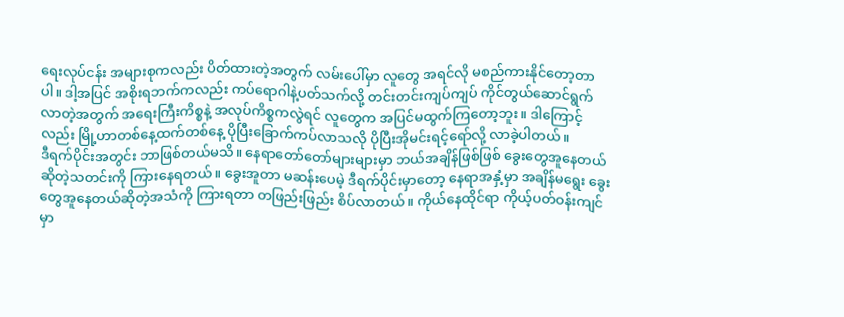ရေးလုပ်ငန်း အများစုကလည်း ပိတ်ထားတဲ့အတွက် လမ်းပေါ်မှာ လူတွေ အရင်လို မစည်ကားနိုင်တော့တာပါ။ ဒါ့အပြင် အစိုးရဘက်ကလည်း ကပ်ရောဂါနဲ့ပတ်သက်လို့ တင်းတင်းကျပ်ကျပ် ကိုင်တွယ်ဆောင်ရွက်လာတဲ့အတွက် အရေးကြီးကိစ္စနဲ့ အလုပ်ကိစ္စကလွဲရင် လူတွေက အပြင်မထွက်ကြတော့ဘူး။ ဒါကြောင့်လည်း မြို့ဟာတစ်နေ့ထက်တစ်နေ့ ပိုပြီးခြောက်ကပ်လာသလို ပိုပြီးအိုမင်းရင့်ရော်လို့ လာခဲ့ပါတယ်။
ဒီရက်ပိုင်းအတွင်း ဘာဖြစ်တယ်မသိ။ နေရာတော်တော်များများမှာ ဘယ်အချိန်ဖြစ်ဖြစ် ခွေးတွေအူနေတယ်ဆိုတဲ့သတင်းကို ကြားနေရတယ်။ ခွေးအူတာ မဆန်းပေမဲ့ ဒီရက်ပိုင်းမှာတော့ နေရာအနှံ့မှာ အချိန်မရွေး ခွေးတွေအူနေတယ်ဆိုတဲ့အသံကို ကြားရတာ တဖြည်းဖြည်း စိပ်လာတယ်။ ကိုယ်နေထိုင်ရာ ကိုယ့်ပတ်ဝန်းကျင်မှာ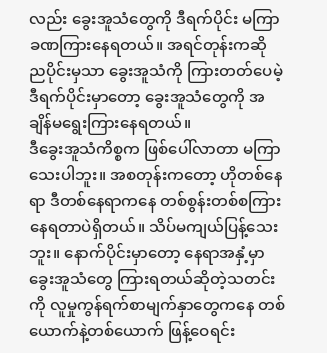လည်း ခွေးအူသံတွေကို ဒီရက်ပိုင်း မကြာခဏကြားနေရတယ်။ အရင်တုန်းကဆို ညပိုင်းမှသာ ခွေးအူသံကို ကြားတတ်ပေမဲ့ ဒီရက်ပိုင်းမှာတော့ ခွေးအူသံတွေကို အချိန်မရွေးကြားနေရတယ်။
ဒီခွေးအူသံကိစ္စက ဖြစ်ပေါ်လာတာ မကြာသေးပါဘူး။ အစတုန်းကတော့ ဟိုတစ်နေရာ ဒီတစ်နေရာကနေ တစ်စွန်းတစ်စကြား နေရတာပဲရှိတယ်။ သိပ်မကျယ်ပြန့်သေးဘူး။ နောက်ပိုင်းမှာတော့ နေရာအနှံ့မှာ ခွေးအူသံတွေ ကြားရတယ်ဆိုတဲ့သတင်းကို လူမှုကွန်ရက်စာမျက်နှာတွေကနေ တစ်ယောက်နဲ့တစ်ယောက် ဖြန့်ဝေရင်း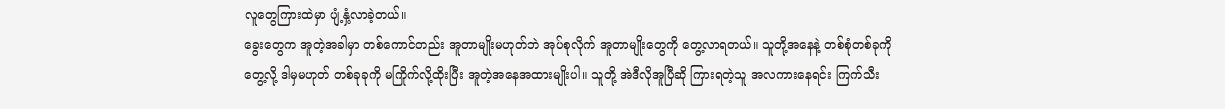လူတွေကြားထဲမှာ ပျံ့နှံ့လာခဲ့တယ်။
ခွေးတွေက အူတဲ့အခါမှာ တစ်ကောင်တည်း အူတာမျိုးမဟုတ်ဘဲ အုပ်စုလိုက် အူတာမျိုးတွေကို တွေ့လာရတယ်။ သူတို့အနေနဲ့ တစ်စုံတစ်ခုကိုတွေ့လို့ ဒါမှမဟုတ် တစ်ခုခုကို မကြိုက်လို့ထိုးပြီး အူတဲ့အနေအထားမျိုးပါ။ သူတို့ အဲဒီလိုအူပြီဆို ကြားရတဲ့သူ အလကားနေရင်း ကြက်သီး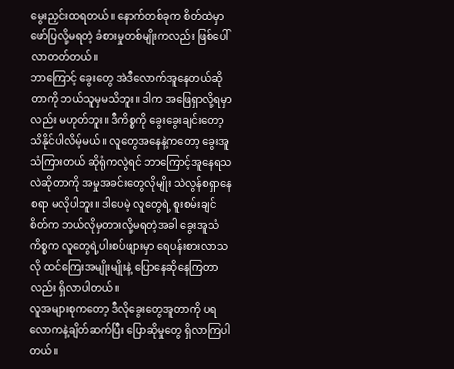မွေးညှင်းထရတယ်။ နောက်တစ်ခုက စိတ်ထဲမှာ ဖော်ပြလို့မရတဲ့ ခံစားမှုတစ်မျိုးကလည်း ဖြစ်ပေါ်လာတတ်တယ်။
ဘာကြောင့် ခွေးတွေ အဲဒီလောက်အူနေတယ်ဆိုတာကို ဘယ်သူမှမသိဘူး။ ဒါက အဖြေရှာလို့ရမှာလည်း မဟုတ်ဘူး။ ဒီကိစ္စကို ခွေးခွေးချင်းတော့ သိနိုင်ပါလိမ့်မယ်။ လူတွေအနေနဲ့ကတော့ ခွေးအူသံကြားတယ် ဆိုရုံကလွဲရင် ဘာကြောင့်အူနေရသလဲဆိုတာကို အမှုအခင်းတွေလိုမျိုး သဲလွန်စရှာနေစရာ မလိုပါဘူး။ ဒါပေမဲ့ လူတွေရဲ့ စူးစမ်းချင်စိတ်က ဘယ်လိုမှတားလို့မရတဲ့အခါ ခွေးအူသံကိစ္စက လူတွေရဲ့ပါးစပ်ဖျားမှာ ရေပန်းစားလာသလို ထင်ကြေးအမျိုးမျိုးနဲ့ ပြောနေဆိုနေကြတာလည်း ရှိလာပါတယ်။
လူအများစုကတော့ ဒီလိုခွေးတွေအူတာကို ပရလောကနဲ့ချိတ်ဆက်ပြီး ပြောဆိုမှုတွေ ရှိလာကြပါတယ်။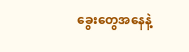ခွေးတွေအနေနဲ့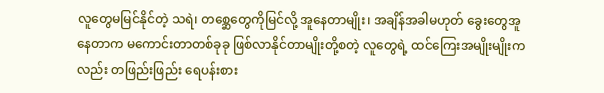လူတွေမမြင်နိုင်တဲ့ သရဲ၊ တစ္ဆေတွေကိုမြင်လို့ အူနေတာမျိုး၊ အချိန်အခါမဟုတ် ခွေးတွေအူနေတာက မကောင်းတာတစ်ခုခု ဖြစ်လာနိုင်တာမျိုးတို့စတဲ့ လူတွေရဲ့ ထင်ကြေးအမျိုးမျိုးကလည်း တဖြည်းဖြည်း ရေပန်းစား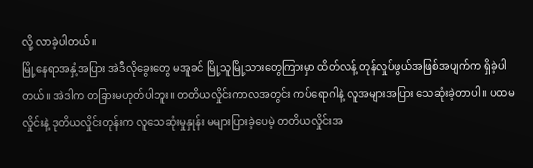လို့ လာခဲ့ပါတယ်။
မြို့နေရာအနှံ့အပြား အဲဒီလိုခွေးတွေ မအူခင် မြို့သူမြို့သားတွေကြားမှာ ထိတ်လန့် တုန်လှုပ်ဖွယ်အဖြစ်အပျက်က ရှိခဲ့ပါတယ်။ အဲဒါက တခြားမဟုတ်ပါဘူး။ တတိယလှိုင်းကာလအတွင်း ကပ်ရောဂါနဲ့ လူအများအပြား သေဆုံးခဲ့တာပါ။ ပထမလှိုင်းနဲ့ ဒုတိယလှိုင်းတုန်းက လူသေဆုံးမှုနှုန်း မများပြားခဲ့ပေမဲ့ တတိယလှိုင်းအ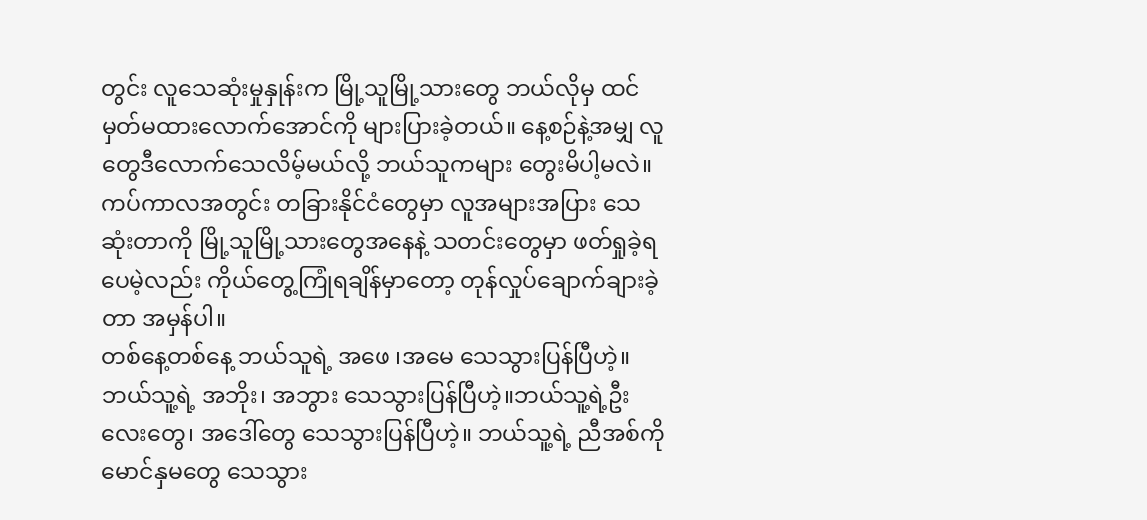တွင်း လူသေဆုံးမှုနှုန်းက မြို့သူမြို့သားတွေ ဘယ်လိုမှ ထင်မှတ်မထားလောက်အောင်ကို များပြားခဲ့တယ်။ နေ့စဉ်နဲ့အမျှ လူတွေဒီလောက်သေလိမ့်မယ်လို့ ဘယ်သူကများ တွေးမိပါ့မလဲ။ ကပ်ကာလအတွင်း တခြားနိုင်ငံတွေမှာ လူအများအပြား သေဆုံးတာကို မြို့သူမြို့သားတွေအနေနဲ့ သတင်းတွေမှာ ဖတ်ရှုခဲ့ရပေမဲ့လည်း ကိုယ်တွေ့ကြုံရချိန်မှာတော့ တုန်လှုပ်ချောက်ချားခဲ့တာ အမှန်ပါ။
တစ်နေ့တစ်နေ့ ဘယ်သူရဲ့ အဖေ ၊အမေ သေသွားပြန်ပြီဟဲ့။ ဘယ်သူ့ရဲ့ အဘိုး၊ အဘွား သေသွားပြန်ပြီဟဲ့။ဘယ်သူ့ရဲ့ဦးလေးတွေ၊ အဒေါ်တွေ သေသွားပြန်ပြီဟဲ့။ ဘယ်သူ့ရဲ့ ညီအစ်ကိုမောင်နှမတွေ သေသွား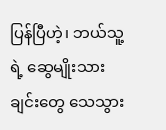ပြန်ပြီဟဲ့၊ ဘယ်သူ့ရဲ့ ဆွေမျိုးသားချင်းတွေ သေသွား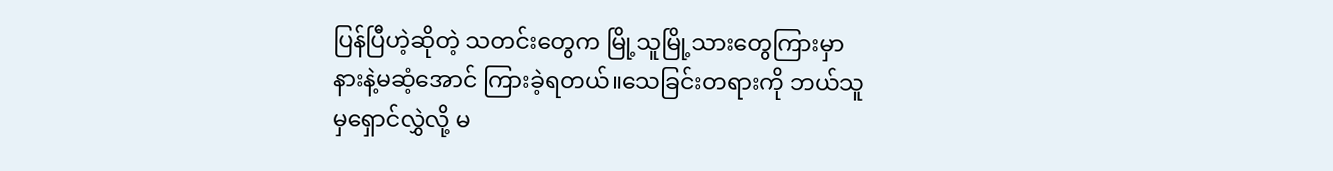ပြန်ပြီဟဲ့ဆိုတဲ့ သတင်းတွေက မြို့သူမြို့သားတွေကြားမှာ နားနဲ့မဆံ့အောင် ကြားခဲ့ရတယ်။သေခြင်းတရားကို ဘယ်သူမှရှောင်လွှဲလို့ မ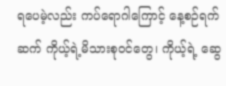ရပေမဲ့လည်း ကပ်ရောဂါကြောင့် နေ့စဉ်ရက်ဆက် ကိုယ့်ရဲ့မိသားစုဝင်တွေ၊ ကိုယ့်ရဲ့ ဆွေ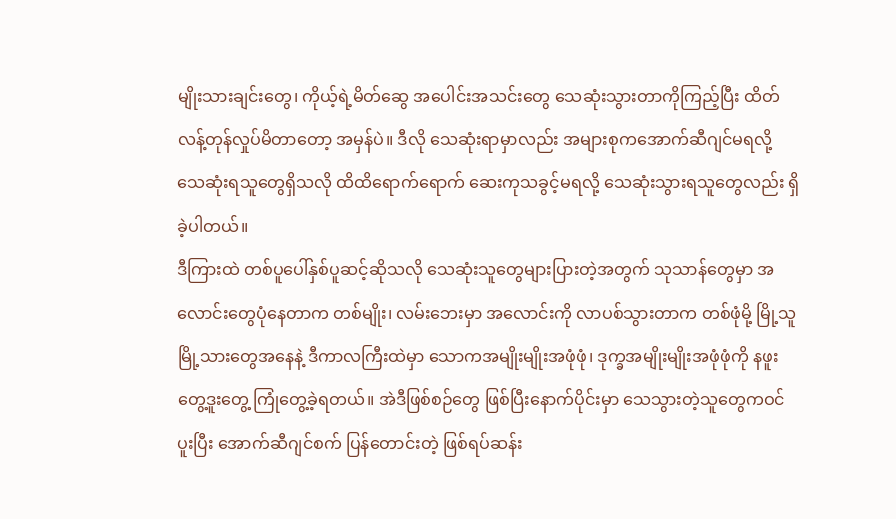မျိုးသားချင်းတွေ၊ ကိုယ့်ရဲ့မိတ်ဆွေ အပေါင်းအသင်းတွေ သေဆုံးသွားတာကိုကြည့်ပြီး ထိတ်လန့်တုန်လှုပ်မိတာတော့ အမှန်ပဲ။ ဒီလို သေဆုံးရာမှာလည်း အများစုကအောက်ဆီဂျင်မရလို့ သေဆုံးရသူတွေရှိသလို ထိထိရောက်ရောက် ဆေးကုသခွင့်မရလို့ သေဆုံးသွားရသူတွေလည်း ရှိခဲ့ပါတယ်။
ဒီကြားထဲ တစ်ပူပေါ်နှစ်ပူဆင့်ဆိုသလို သေဆုံးသူတွေများပြားတဲ့အတွက် သုသာန်တွေမှာ အလောင်းတွေပုံနေတာက တစ်မျိုး၊ လမ်းဘေးမှာ အလောင်းကို လာပစ်သွားတာက တစ်ဖုံမို့ မြို့သူမြို့သားတွေအနေနဲ့ ဒီကာလကြီးထဲမှာ သောကအမျိုးမျိုးအဖုံဖုံ၊ ဒုက္ခအမျိုးမျိုးအဖုံဖုံကို နဖူးတွေ့ဒူးတွေ့ ကြုံတွေ့ခဲ့ရတယ်။ အဲဒီဖြစ်စဉ်တွေ ဖြစ်ပြီးနောက်ပိုင်းမှာ သေသွားတဲ့သူတွေကဝင်ပူးပြီး အောက်ဆီဂျင်စက် ပြန်တောင်းတဲ့ ဖြစ်ရပ်ဆန်း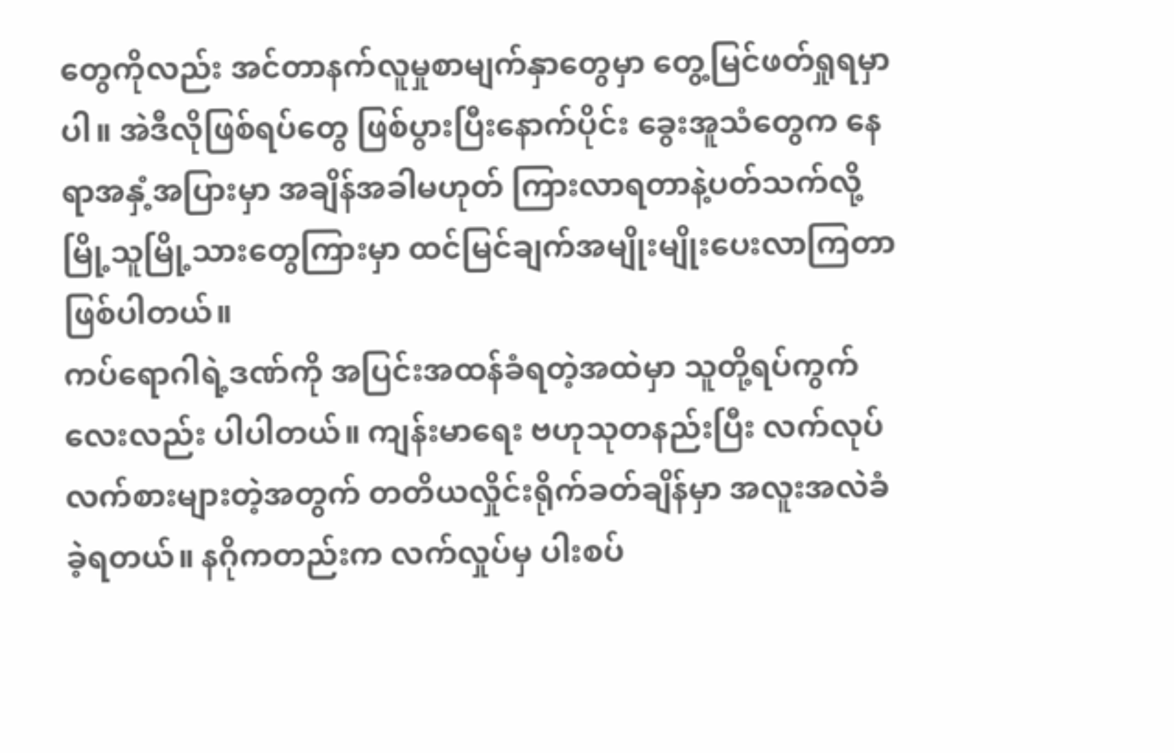တွေကိုလည်း အင်တာနက်လူမှုစာမျက်နှာတွေမှာ တွေ့မြင်ဖတ်ရှုရမှာပါ။ အဲဒီလိုဖြစ်ရပ်တွေ ဖြစ်ပွားပြီးနောက်ပိုင်း ခွေးအူသံတွေက နေရာအနှံ့အပြားမှာ အချိန်အခါမဟုတ် ကြားလာရတာနဲ့ပတ်သက်လို့ မြို့သူမြို့သားတွေကြားမှာ ထင်မြင်ချက်အမျိုးမျိုးပေးလာကြတာ ဖြစ်ပါတယ်။
ကပ်ရောဂါရဲ့ဒဏ်ကို အပြင်းအထန်ခံရတဲ့အထဲမှာ သူတို့ရပ်ကွက်လေးလည်း ပါပါတယ်။ ကျန်းမာရေး ဗဟုသုတနည်းပြီး လက်လုပ်လက်စားများတဲ့အတွက် တတိယလှိုင်းရိုက်ခတ်ချိန်မှာ အလူးအလဲခံခဲ့ရတယ်။ နဂိုကတည်းက လက်လှုပ်မှ ပါးစပ်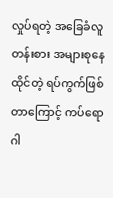လှုပ်ရတဲ့ အခြေခံလူတန်းစား အများစုနေထိုင်တဲ့ ရပ်ကွက်ဖြစ်တာကြောင့် ကပ်ရောဂါ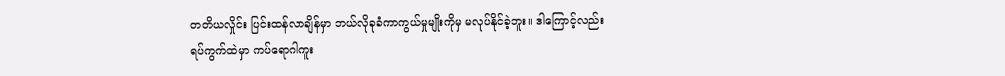တတိယလှိုင်း ပြင်းထန်လာချိန်မှာ ဘယ်လိုခုခံကာကွယ်မှုမျိုးကိုမှ မလုပ်နိုင်ခဲ့ဘူး။ ဒါကြောင့်လည်း ရပ်ကွက်ထဲမှာ ကပ်ရောဂါကူး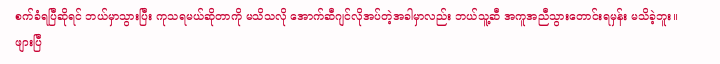စက်ခံရပြီဆိုရင် ဘယ်မှာသွားပြီး ကုသရမယ်ဆိုတာကို မသိသလို အောက်ဆီဂျင်လိုအပ်တဲ့အခါမှာလည်း ဘယ်သူ့ဆီ အကူအညီသွားတောင်းရမှန်း မသိခဲ့ဘူး။
ဖျားပြီ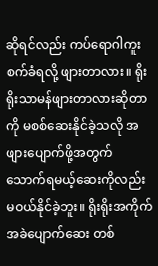ဆိုရင်လည်း ကပ်ရောဂါကူးစက်ခံရလို့ ဖျားတာလား။ ရိုးရိုးသာမန်ဖျားတာလားဆိုတာကို မစစ်ဆေးနိုင်ခဲ့သလို အဖျားပျောက်ဖို့အတွက် သောက်ရမယ့်ဆေးကိုလည်း မဝယ်နိုင်ခဲ့ဘူး။ ရိုးရိုးအကိုက်အခဲပျောက်ဆေး တစ်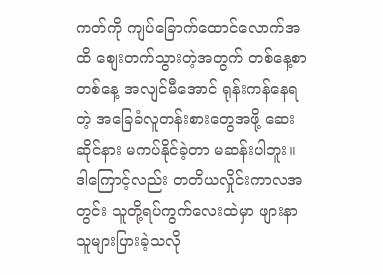ကတ်ကို ကျပ်ခြောက်ထောင်လောက်အထိ စျေးတက်သွားတဲ့အတွက် တစ်နေ့စာတစ်နေ့ အလျင်မီအောင် ရုန်းကန်နေရတဲ့ အခြေခံလူတန်းစားတွေအဖို့ ဆေးဆိုင်နား မကပ်နိုင်ခဲ့တာ မဆန်းပါဘူး။ ဒါကြောင့်လည်း တတိယလှိုင်းကာလအတွင်း သူတို့ရပ်ကွက်လေးထဲမှာ ဖျားနာသူများပြားခဲ့သလို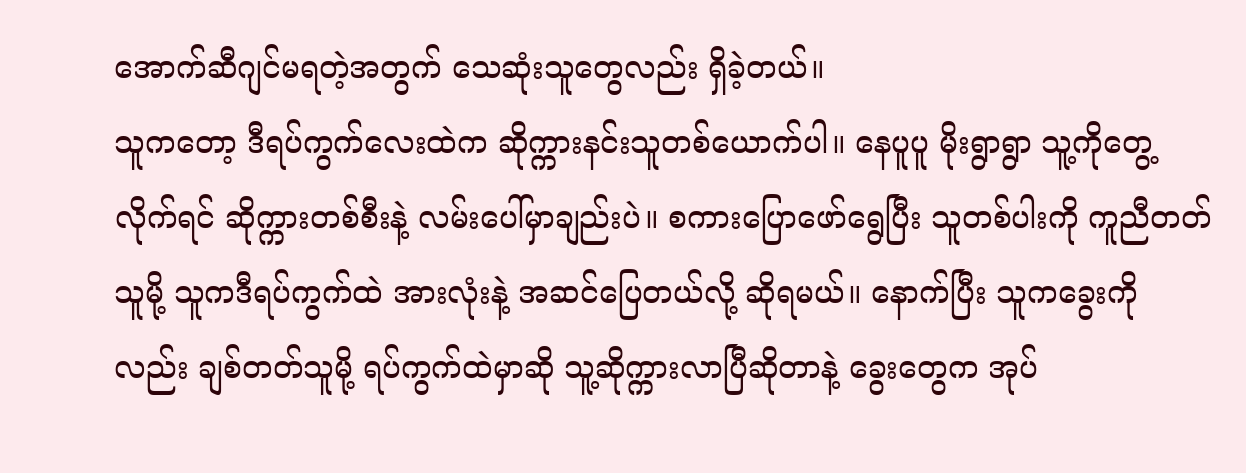အောက်ဆီဂျင်မရတဲ့အတွက် သေဆုံးသူတွေလည်း ရှိခဲ့တယ်။
သူကတော့ ဒီရပ်ကွက်လေးထဲက ဆိုက္ကားနင်းသူတစ်ယောက်ပါ။ နေပူပူ မိုးရွာရွာ သူ့ကိုတွေ့လိုက်ရင် ဆိုက္ကားတစ်စီးနဲ့ လမ်းပေါ်မှာချည်းပဲ။ စကားပြောဖော်ရွေပြီး သူတစ်ပါးကို ကူညီတတ်သူမို့ သူကဒီရပ်ကွက်ထဲ အားလုံးနဲ့ အဆင်ပြေတယ်လို့ ဆိုရမယ်။ နောက်ပြီး သူကခွေးကိုလည်း ချစ်တတ်သူမို့ ရပ်ကွက်ထဲမှာဆို သူ့ဆိုက္ကားလာပြီဆိုတာနဲ့ ခွေးတွေက အုပ်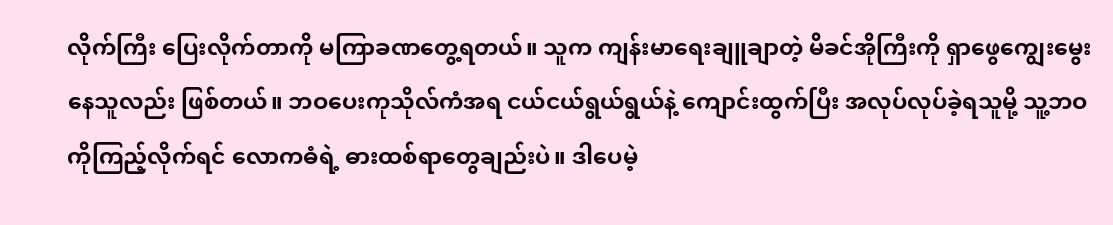လိုက်ကြီး ပြေးလိုက်တာကို မကြာခဏတွေ့ရတယ်။ သူက ကျန်းမာရေးချူချာတဲ့ မိခင်အိုကြီးကို ရှာဖွေကျွေးမွေးနေသူလည်း ဖြစ်တယ်။ ဘဝပေးကုသိုလ်ကံအရ ငယ်ငယ်ရွယ်ရွယ်နဲ့ ကျောင်းထွက်ပြီး အလုပ်လုပ်ခဲ့ရသူမို့ သူ့ဘဝကိုကြည့်လိုက်ရင် လောကဓံရဲ့ ဓားထစ်ရာတွေချည်းပဲ။ ဒါပေမဲ့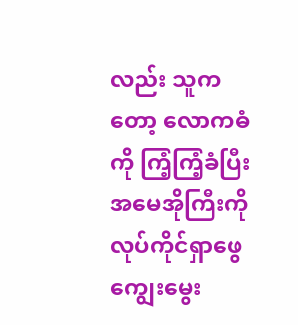လည်း သူကတော့ လောကဓံကို ကြံ့ကြံ့ခံပြီး အမေအိုကြီးကို လုပ်ကိုင်ရှာဖွေကျွေးမွေး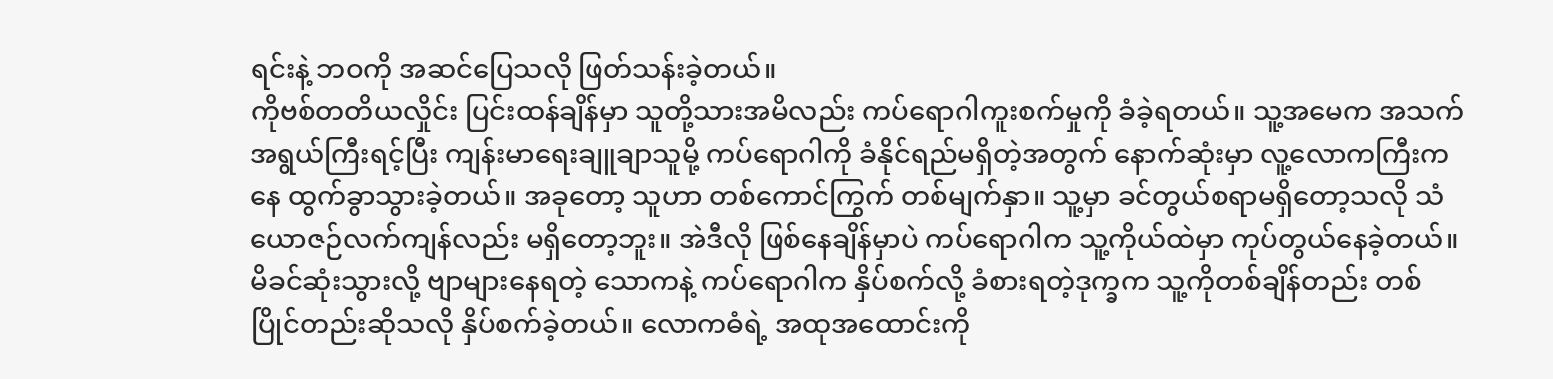ရင်းနဲ့ ဘဝကို အဆင်ပြေသလို ဖြတ်သန်းခဲ့တယ်။
ကိုဗစ်တတိယလှိုင်း ပြင်းထန်ချိန်မှာ သူတို့သားအမိလည်း ကပ်ရောဂါကူးစက်မှုကို ခံခဲ့ရတယ်။ သူ့အမေက အသက်အရွယ်ကြီးရင့်ပြီး ကျန်းမာရေးချူချာသူမို့ ကပ်ရောဂါကို ခံနိုင်ရည်မရှိတဲ့အတွက် နောက်ဆုံးမှာ လူ့လောကကြီးကနေ ထွက်ခွာသွားခဲ့တယ်။ အခုတော့ သူဟာ တစ်ကောင်ကြွက် တစ်မျက်နှာ။ သူ့မှာ ခင်တွယ်စရာမရှိတော့သလို သံယောဇဉ်လက်ကျန်လည်း မရှိတော့ဘူး။ အဲဒီလို ဖြစ်နေချိန်မှာပဲ ကပ်ရောဂါက သူ့ကိုယ်ထဲမှာ ကုပ်တွယ်နေခဲ့တယ်။ မိခင်ဆုံးသွားလို့ ဗျာများနေရတဲ့ သောကနဲ့ ကပ်ရောဂါက နှိပ်စက်လို့ ခံစားရတဲ့ဒုက္ခက သူ့ကိုတစ်ချိန်တည်း တစ်ပြိုင်တည်းဆိုသလို နှိပ်စက်ခဲ့တယ်။ လောကဓံရဲ့ အထုအထောင်းကို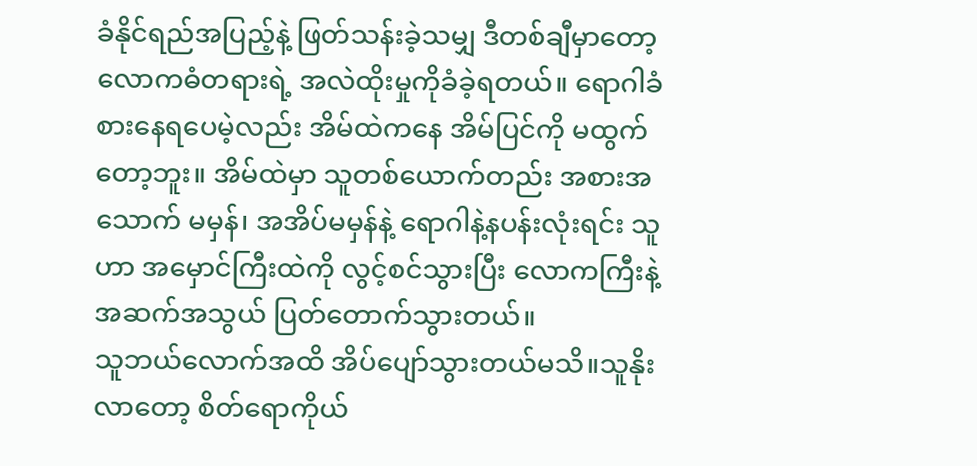ခံနိုင်ရည်အပြည့်နဲ့ ဖြတ်သန်းခဲ့သမျှ ဒီတစ်ချီမှာတော့ လောကဓံတရားရဲ့ အလဲထိုးမှုကိုခံခဲ့ရတယ်။ ရောဂါခံစားနေရပေမဲ့လည်း အိမ်ထဲကနေ အိမ်ပြင်ကို မထွက်တော့ဘူး။ အိမ်ထဲမှာ သူတစ်ယောက်တည်း အစားအသောက် မမှန်၊ အအိပ်မမှန်နဲ့ ရောဂါနဲ့နပန်းလုံးရင်း သူဟာ အမှောင်ကြီးထဲကို လွင့်စင်သွားပြီး လောကကြီးနဲ့ အဆက်အသွယ် ပြတ်တောက်သွားတယ်။
သူဘယ်လောက်အထိ အိပ်ပျော်သွားတယ်မသိ။သူနိုးလာတော့ စိတ်ရောကိုယ်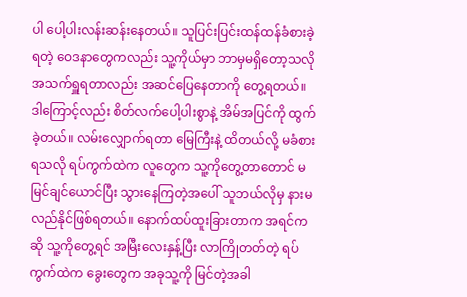ပါ ပေါ့ပါးလန်းဆန်းနေတယ်။ သူပြင်းပြင်းထန်ထန်ခံစားခဲ့ရတဲ့ ဝေဒနာတွေကလည်း သူ့ကိုယ်မှာ ဘာမှမရှိတော့သလို အသက်ရှူရတာလည်း အဆင်ပြေနေတာကို တွေ့ရတယ်။ ဒါကြောင့်လည်း စိတ်လက်ပေါ့ပါးစွာနဲ့ အိမ်အပြင်ကို ထွက်ခဲ့တယ်။ လမ်းလျှောက်ရတာ မြေကြီးနဲ့ ထိတယ်လို့ မခံစားရသလို ရပ်ကွက်ထဲက လူတွေက သူ့ကိုတွေ့တာတောင် မမြင်ချင်ယောင်ပြီး သွားနေကြတဲ့အပေါ် သူဘယ်လိုမှ နားမလည်နိုင်ဖြစ်ရတယ်။ နောက်ထပ်ထူးခြားတာက အရင်ကဆို သူ့ကိုတွေ့ရင် အမြီးလေးနှန့်ပြီး လာကြိုတတ်တဲ့ ရပ်ကွက်ထဲက ခွေးတွေက အခုသူ့ကို မြင်တဲ့အခါ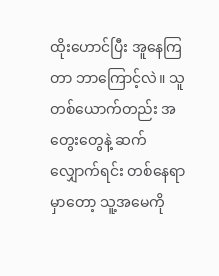ထိုးဟောင်ပြီး အူနေကြတာ ဘာကြောင့်လဲ။ သူ တစ်ယောက်တည်း အတွေးတွေနဲ့ ဆက်လျှောက်ရင်း တစ်နေရာမှာတော့ သူ့အမေကို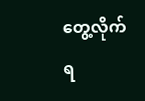တွေ့လိုက်ရ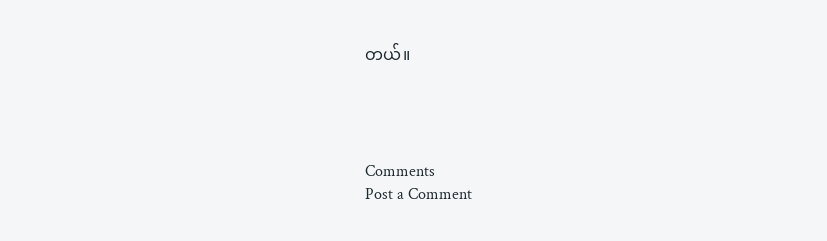တယ်။




Comments
Post a Comment